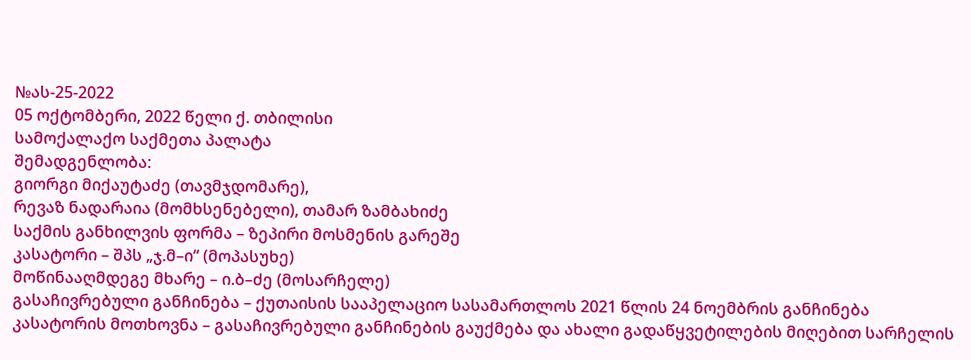№ას-25-2022
05 ოქტომბერი, 2022 წელი ქ. თბილისი
სამოქალაქო საქმეთა პალატა
შემადგენლობა:
გიორგი მიქაუტაძე (თავმჯდომარე),
რევაზ ნადარაია (მომხსენებელი), თამარ ზამბახიძე
საქმის განხილვის ფორმა – ზეპირი მოსმენის გარეშე
კასატორი – შპს „ჯ.მ–ი“ (მოპასუხე)
მოწინააღმდეგე მხარე – ი.ბ–ძე (მოსარჩელე)
გასაჩივრებული განჩინება – ქუთაისის სააპელაციო სასამართლოს 2021 წლის 24 ნოემბრის განჩინება
კასატორის მოთხოვნა – გასაჩივრებული განჩინების გაუქმება და ახალი გადაწყვეტილების მიღებით სარჩელის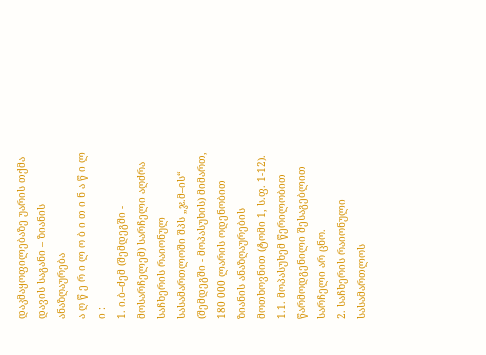დაკმაყოფილებაზე უარის თქმა
დავის საგანი – ზიანის ანაზღაურება
ა ღ წ ე რ ი ლ ო ბ ი თ ი ნ ა წ ი ლ ი :
1. ი.ბ–ძემ (შემდეგში - მოსარჩელემ) სარჩელი აღძრა საჩხერის რაიონულ სასამართლოში შპს „ჯ.მ–ის“ (შემდეგში - მოპასუხის) მიმართ, 180 000 ლარის ოდენობით ზიანის ანაზღაურების მოთხოვნით (ტომი 1, ს.ფ. 1-12).
1.1. მოპასუხემ წერილობით წარმოდგენილი შესაგებლით სარჩელი არ ცნო.
2. საჩხერის რაიონული სასამართლოს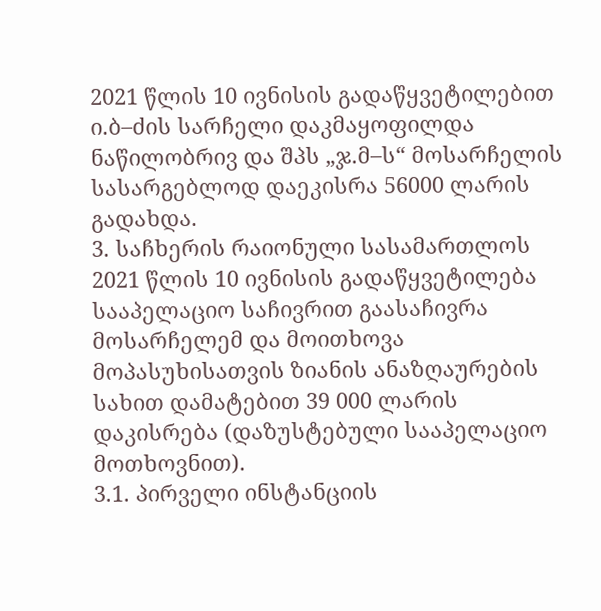2021 წლის 10 ივნისის გადაწყვეტილებით ი.ბ–ძის სარჩელი დაკმაყოფილდა ნაწილობრივ და შპს „ჯ.მ–ს“ მოსარჩელის სასარგებლოდ დაეკისრა 56000 ლარის გადახდა.
3. საჩხერის რაიონული სასამართლოს 2021 წლის 10 ივნისის გადაწყვეტილება სააპელაციო საჩივრით გაასაჩივრა მოსარჩელემ და მოითხოვა მოპასუხისათვის ზიანის ანაზღაურების სახით დამატებით 39 000 ლარის დაკისრება (დაზუსტებული სააპელაციო მოთხოვნით).
3.1. პირველი ინსტანციის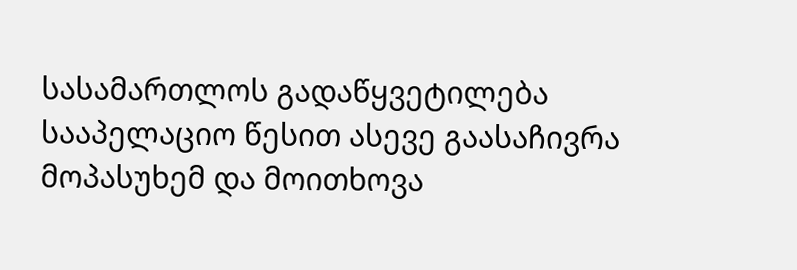სასამართლოს გადაწყვეტილება სააპელაციო წესით ასევე გაასაჩივრა მოპასუხემ და მოითხოვა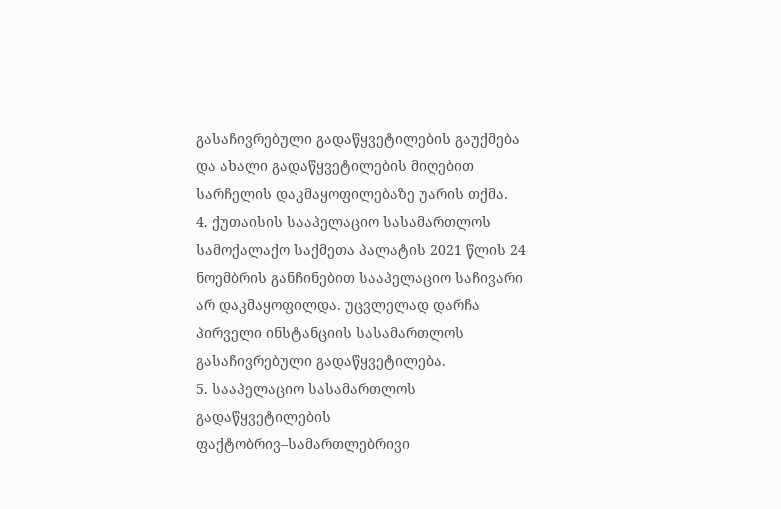გასაჩივრებული გადაწყვეტილების გაუქმება და ახალი გადაწყვეტილების მიღებით სარჩელის დაკმაყოფილებაზე უარის თქმა.
4. ქუთაისის სააპელაციო სასამართლოს სამოქალაქო საქმეთა პალატის 2021 წლის 24 ნოემბრის განჩინებით სააპელაციო საჩივარი არ დაკმაყოფილდა. უცვლელად დარჩა პირველი ინსტანციის სასამართლოს გასაჩივრებული გადაწყვეტილება.
5. სააპელაციო სასამართლოს გადაწყვეტილების ფაქტობრივ–სამართლებრივი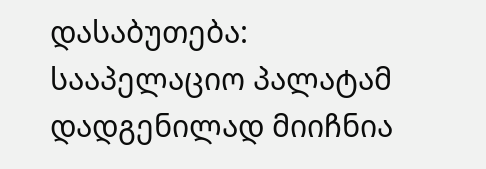დასაბუთება:
სააპელაციო პალატამ დადგენილად მიიჩნია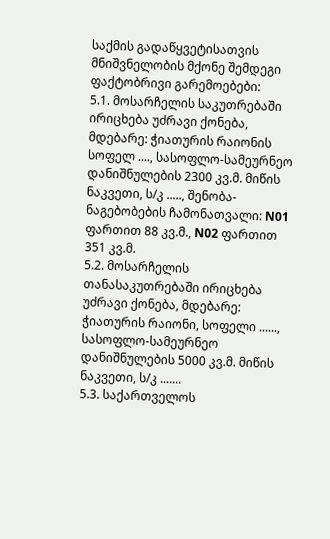საქმის გადაწყვეტისათვის მნიშვნელობის მქონე შემდეგი ფაქტობრივი გარემოებები:
5.1. მოსარჩელის საკუთრებაში ირიცხება უძრავი ქონება, მდებარე: ჭიათურის რაიონის სოფელ ...., სასოფლო-სამეურნეო დანიშნულების 2300 კვ.მ. მიწის ნაკვეთი, ს/კ ....., შენობა-ნაგებობების ჩამონათვალი: N01 ფართით 88 კვ.მ., N02 ფართით 351 კვ.მ.
5.2. მოსარჩელის თანასაკუთრებაში ირიცხება უძრავი ქონება, მდებარე: ჭიათურის რაიონი, სოფელი ......, სასოფლო-სამეურნეო დანიშნულების 5000 კვ.მ. მიწის ნაკვეთი, ს/კ .......
5.3. საქართველოს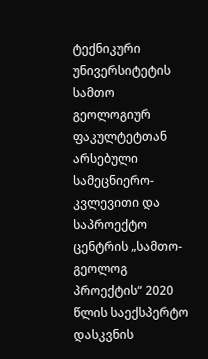ტექნიკური უნივერსიტეტის სამთო გეოლოგიურ ფაკულტეტთან არსებული სამეცნიერო-კვლევითი და საპროექტო ცენტრის „სამთო-გეოლოგ პროექტის“ 2020 წლის საექსპერტო დასკვნის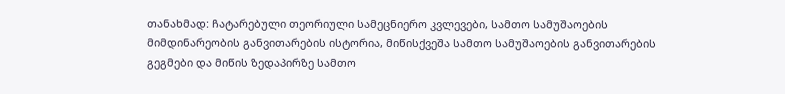თანახმად: ჩატარებული თეორიული სამეცნიერო კვლევები, სამთო სამუშაოების მიმდინარეობის განვითარების ისტორია, მიწისქვეშა სამთო სამუშაოების განვითარების გეგმები და მიწის ზედაპირზე სამთო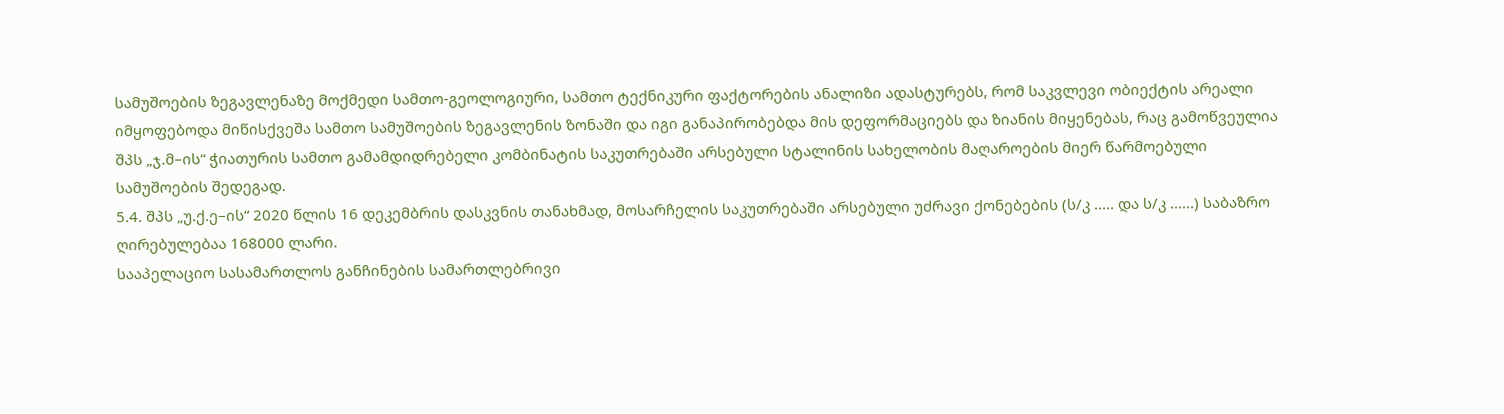სამუშოების ზეგავლენაზე მოქმედი სამთო-გეოლოგიური, სამთო ტექნიკური ფაქტორების ანალიზი ადასტურებს, რომ საკვლევი ობიექტის არეალი იმყოფებოდა მიწისქვეშა სამთო სამუშოების ზეგავლენის ზონაში და იგი განაპირობებდა მის დეფორმაციებს და ზიანის მიყენებას, რაც გამოწვეულია შპს „ჯ.მ–ის“ ჭიათურის სამთო გამამდიდრებელი კომბინატის საკუთრებაში არსებული სტალინის სახელობის მაღაროების მიერ წარმოებული სამუშოების შედეგად.
5.4. შპს „უ.ქ.ე–ის“ 2020 წლის 16 დეკემბრის დასკვნის თანახმად, მოსარჩელის საკუთრებაში არსებული უძრავი ქონებების (ს/კ ..... და ს/კ ......) საბაზრო ღირებულებაა 168000 ლარი.
სააპელაციო სასამართლოს განჩინების სამართლებრივი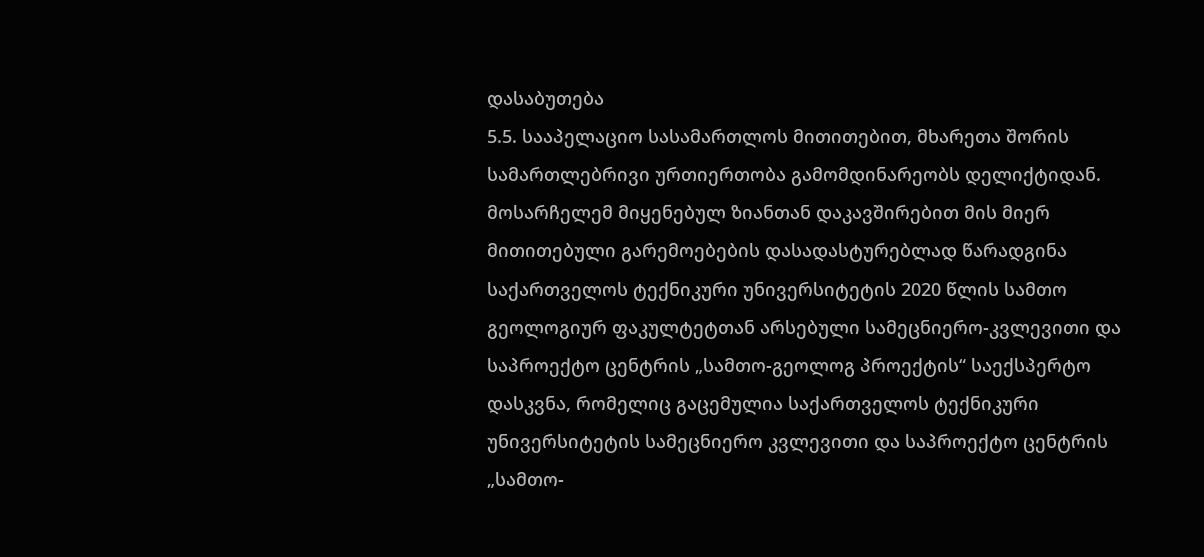დასაბუთება
5.5. სააპელაციო სასამართლოს მითითებით, მხარეთა შორის სამართლებრივი ურთიერთობა გამომდინარეობს დელიქტიდან. მოსარჩელემ მიყენებულ ზიანთან დაკავშირებით მის მიერ მითითებული გარემოებების დასადასტურებლად წარადგინა საქართველოს ტექნიკური უნივერსიტეტის 2020 წლის სამთო გეოლოგიურ ფაკულტეტთან არსებული სამეცნიერო-კვლევითი და საპროექტო ცენტრის „სამთო-გეოლოგ პროექტის“ საექსპერტო დასკვნა, რომელიც გაცემულია საქართველოს ტექნიკური უნივერსიტეტის სამეცნიერო კვლევითი და საპროექტო ცენტრის „სამთო-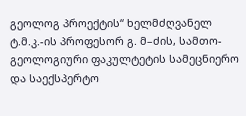გეოლოგ პროექტის“ ხელმძღვანელ ტ.მ.კ.-ის პროფესორ გ. მ–ძის, სამთო-გეოლოგიური ფაკულტეტის სამეცნიერო და საექსპერტო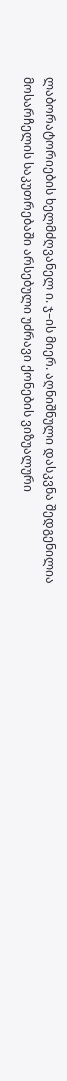ლაბორატორიების ხელმძღვანელ ი. ჯ–ის მიერ. აღნიშნული დასკვნა შედგენილია მოსარჩელის საკუთრებაში არსებული უძრავი ქონების ვიზუალური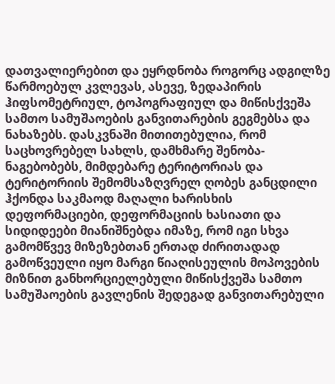დათვალიერებით და ეყრდნობა როგორც ადგილზე წარმოებულ კვლევას, ასევე, ზედაპირის ჰიფსომეტრიულ, ტოპოგრაფიულ და მიწისქვეშა სამთო სამუშაოების განვითარების გეგმებსა და ნახაზებს. დასკვნაში მითითებულია, რომ საცხოვრებელ სახლს, დამხმარე შენობა-ნაგებობებს, მიმდებარე ტერიტორიას და ტერიტორიის შემომსაზღვრელ ღობეს განცდილი ჰქონდა საკმაოდ მაღალი ხარისხის დეფორმაციები, დეფორმაციის ხასიათი და სიდიდეები მიანიშნებდა იმაზე, რომ იგი სხვა გამომწვევ მიზეზებთან ერთად ძირითადად გამოწვეული იყო მარგი წიაღისეულის მოპოვების მიზნით განხორციელებული მიწისქვეშა სამთო სამუშაოების გავლენის შედეგად განვითარებული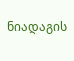ნიადაგის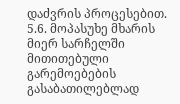დაძვრის პროცესებით.
5.6. მოპასუხე მხარის მიერ სარჩელში მითითებული გარემოებების გასაბათილებლად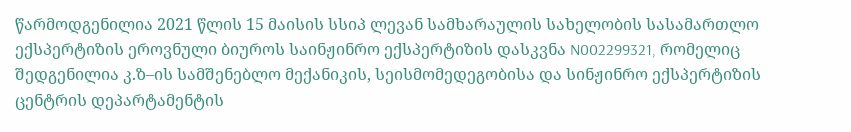წარმოდგენილია 2021 წლის 15 მაისის სსიპ ლევან სამხარაულის სახელობის სასამართლო ექსპერტიზის ეროვნული ბიუროს საინჟინრო ექსპერტიზის დასკვნა N002299321, რომელიც შედგენილია კ.ზ–ის სამშენებლო მექანიკის, სეისმომედეგობისა და სინჟინრო ექსპერტიზის ცენტრის დეპარტამენტის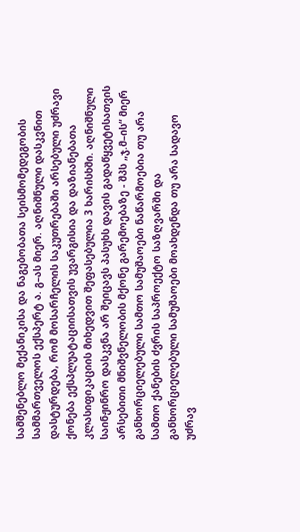სამშენებლო მექანიკისა და ნაგებობათა სეისმომედეგობის სამმართველოს ექსპერტ ა. გ–ას მიერ. აღნიშნული დასკვნით დასტურდება, რომ მოსარჩელის საკუთრებაში არსებული უძრავი ქონება ექსპლუატაციისათვის უვარგისია და დაზიანებათა კლასიფიკაციის მიხედვით შეფასებულია 3 ხარისხში. აღნიშნული საინჟინრო დასკვნა არ შეიცავს პასუხს დავის გადაწყვეტისათვის არსებითი მნიშვნელობის მქონე გარემოებაზე - შპს „ჯ.მ–ის“ მიერ განხორციელებული სამთო სამუშაოები ნაწარმოებია თუ არა სამთო ქანების ძვრის საპროექტო საზღვარში და განხორციელებული სამუშაოები მოახდენდა თუ არა სადავო უძრავ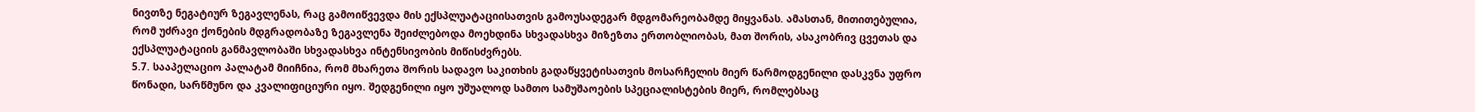ნივთზე ნეგატიურ ზეგავლენას, რაც გამოიწვევდა მის ექსპლუატაციისათვის გამოუსადეგარ მდგომარეობამდე მიყვანას. ამასთან, მითითებულია, რომ უძრავი ქონების მდგრადობაზე ზეგავლენა შეიძლებოდა მოეხდინა სხვადასხვა მიზეზთა ერთობლიობას, მათ შორის, ასაკობრივ ცვეთას და ექსპლუატაციის განმავლობაში სხვადასხვა ინტენსივობის მიწისძვრებს.
5.7. სააპელაციო პალატამ მიიჩნია, რომ მხარეთა შორის სადავო საკითხის გადაწყვეტისათვის მოსარჩელის მიერ წარმოდგენილი დასკვნა უფრო წონადი, სარწმუნო და კვალიფიციური იყო. შედგენილი იყო უშუალოდ სამთო სამუშაოების სპეციალისტების მიერ, რომლებსაც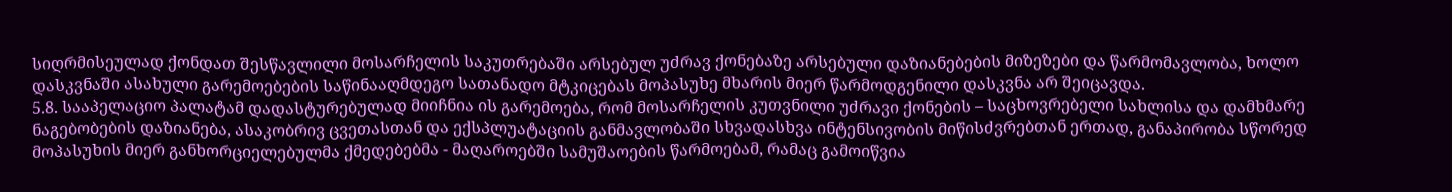სიღრმისეულად ქონდათ შესწავლილი მოსარჩელის საკუთრებაში არსებულ უძრავ ქონებაზე არსებული დაზიანებების მიზეზები და წარმომავლობა, ხოლო დასკვნაში ასახული გარემოებების საწინააღმდეგო სათანადო მტკიცებას მოპასუხე მხარის მიერ წარმოდგენილი დასკვნა არ შეიცავდა.
5.8. სააპელაციო პალატამ დადასტურებულად მიიჩნია ის გარემოება, რომ მოსარჩელის კუთვნილი უძრავი ქონების – საცხოვრებელი სახლისა და დამხმარე ნაგებობების დაზიანება, ასაკობრივ ცვეთასთან და ექსპლუატაციის განმავლობაში სხვადასხვა ინტენსივობის მიწისძვრებთან ერთად, განაპირობა სწორედ მოპასუხის მიერ განხორციელებულმა ქმედებებმა - მაღაროებში სამუშაოების წარმოებამ, რამაც გამოიწვია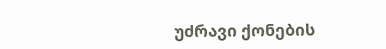უძრავი ქონების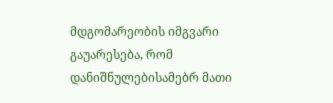მდგომარეობის იმგვარი გაუარესება, რომ დანიშნულებისამებრ მათი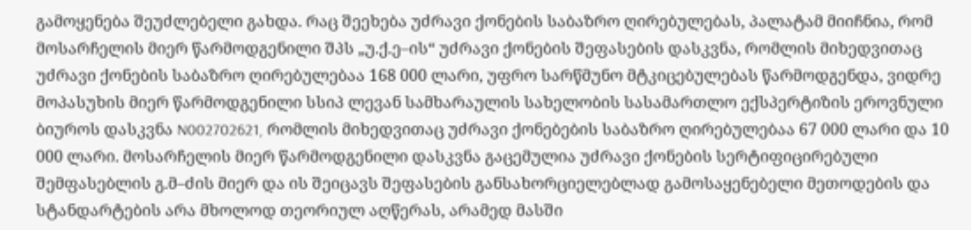გამოყენება შეუძლებელი გახდა. რაც შეეხება უძრავი ქონების საბაზრო ღირებულებას, პალატამ მიიჩნია, რომ მოსარჩელის მიერ წარმოდგენილი შპს „უ.ქ.ე–ის“ უძრავი ქონების შეფასების დასკვნა, რომლის მიხედვითაც უძრავი ქონების საბაზრო ღირებულებაა 168 000 ლარი, უფრო სარწმუნო მტკიცებულებას წარმოდგენდა, ვიდრე მოპასუხის მიერ წარმოდგენილი სსიპ ლევან სამხარაულის სახელობის სასამართლო ექსპერტიზის ეროვნული ბიუროს დასკვნა N002702621, რომლის მიხედვითაც უძრავი ქონებების საბაზრო ღირებულებაა 67 000 ლარი და 10 000 ლარი. მოსარჩელის მიერ წარმოდგენილი დასკვნა გაცემულია უძრავი ქონების სერტიფიცირებული შემფასებლის გ.მ–ძის მიერ და ის შეიცავს შეფასების განსახორციელებლად გამოსაყენებელი მეთოდების და სტანდარტების არა მხოლოდ თეორიულ აღწერას, არამედ მასში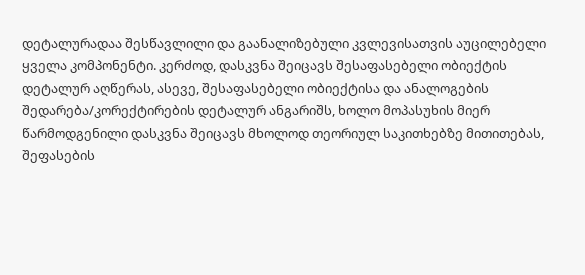დეტალურადაა შესწავლილი და გაანალიზებული კვლევისათვის აუცილებელი ყველა კომპონენტი. კერძოდ, დასკვნა შეიცავს შესაფასებელი ობიექტის დეტალურ აღწერას, ასევე, შესაფასებელი ობიექტისა და ანალოგების შედარება/კორექტირების დეტალურ ანგარიშს, ხოლო მოპასუხის მიერ წარმოდგენილი დასკვნა შეიცავს მხოლოდ თეორიულ საკითხებზე მითითებას, შეფასების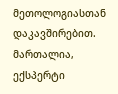მეთოლოგიასთან დაკავშირებით. მართალია, ექსპერტი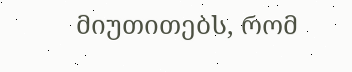მიუთითებს, რომ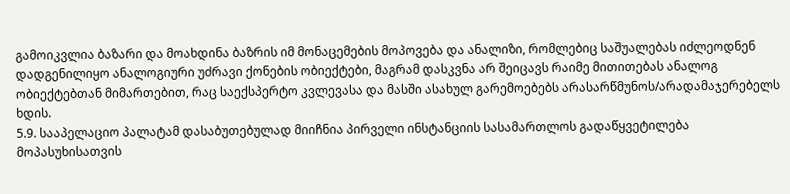გამოიკვლია ბაზარი და მოახდინა ბაზრის იმ მონაცემების მოპოვება და ანალიზი, რომლებიც საშუალებას იძლეოდნენ დადგენილიყო ანალოგიური უძრავი ქონების ობიექტები, მაგრამ დასკვნა არ შეიცავს რაიმე მითითებას ანალოგ ობიექტებთან მიმართებით, რაც საექსპერტო კვლევასა და მასში ასახულ გარემოებებს არასარწმუნოს/არადამაჯერებელს ხდის.
5.9. სააპელაციო პალატამ დასაბუთებულად მიიჩნია პირველი ინსტანციის სასამართლოს გადაწყვეტილება მოპასუხისათვის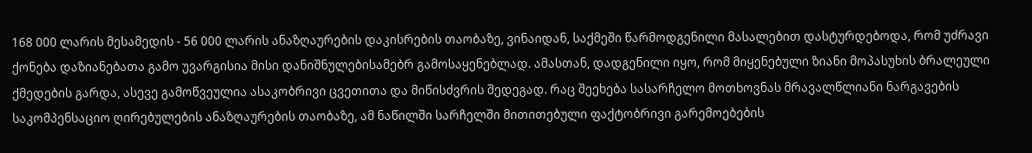168 000 ლარის მესამედის - 56 000 ლარის ანაზღაურების დაკისრების თაობაზე, ვინაიდან, საქმეში წარმოდგენილი მასალებით დასტურდებოდა, რომ უძრავი ქონება დაზიანებათა გამო უვარგისია მისი დანიშნულებისამებრ გამოსაყენებლად. ამასთან, დადგენილი იყო, რომ მიყენებული ზიანი მოპასუხის ბრალეული ქმედების გარდა, ასევე გამოწვეულია ასაკობრივი ცვეთითა და მიწისძვრის შედეგად. რაც შეეხება სასარჩელო მოთხოვნას მრავალწლიანი ნარგავების საკომპენსაციო ღირებულების ანაზღაურების თაობაზე, ამ ნაწილში სარჩელში მითითებული ფაქტობრივი გარემოებების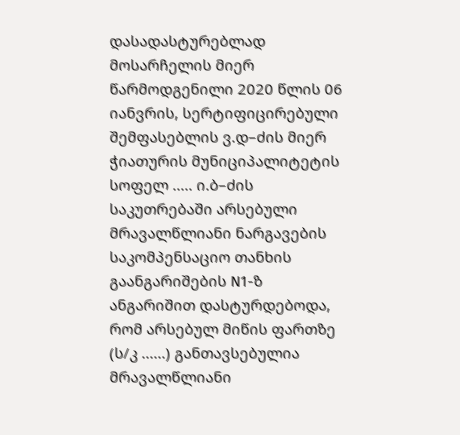დასადასტურებლად მოსარჩელის მიერ წარმოდგენილი 2020 წლის 06 იანვრის, სერტიფიცირებული შემფასებლის ვ.დ–ძის მიერ ჭიათურის მუნიციპალიტეტის სოფელ ..... ი.ბ–ძის საკუთრებაში არსებული მრავალწლიანი ნარგავების საკომპენსაციო თანხის გაანგარიშების N1-ზ ანგარიშით დასტურდებოდა, რომ არსებულ მიწის ფართზე (ს/კ ......) განთავსებულია მრავალწლიანი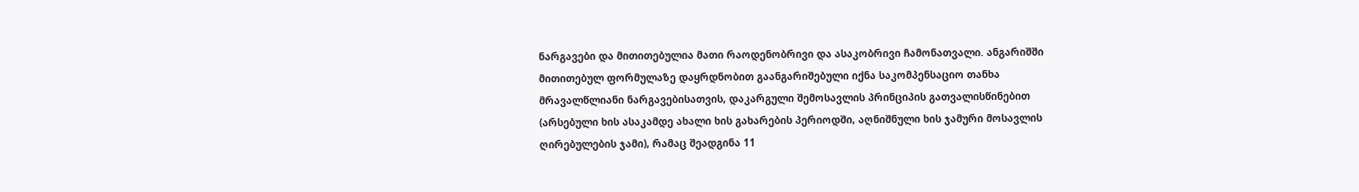ნარგავები და მითითებულია მათი რაოდენობრივი და ასაკობრივი ჩამონათვალი. ანგარიშში მითითებულ ფორმულაზე დაყრდნობით გაანგარიშებული იქნა საკომპენსაციო თანხა მრავალწლიანი ნარგავებისათვის, დაკარგული შემოსავლის პრინციპის გათვალისწინებით (არსებული ხის ასაკამდე ახალი ხის გახარების პერიოდში, აღნიშნული ხის ჯამური მოსავლის ღირებულების ჯამი), რამაც შეადგინა 11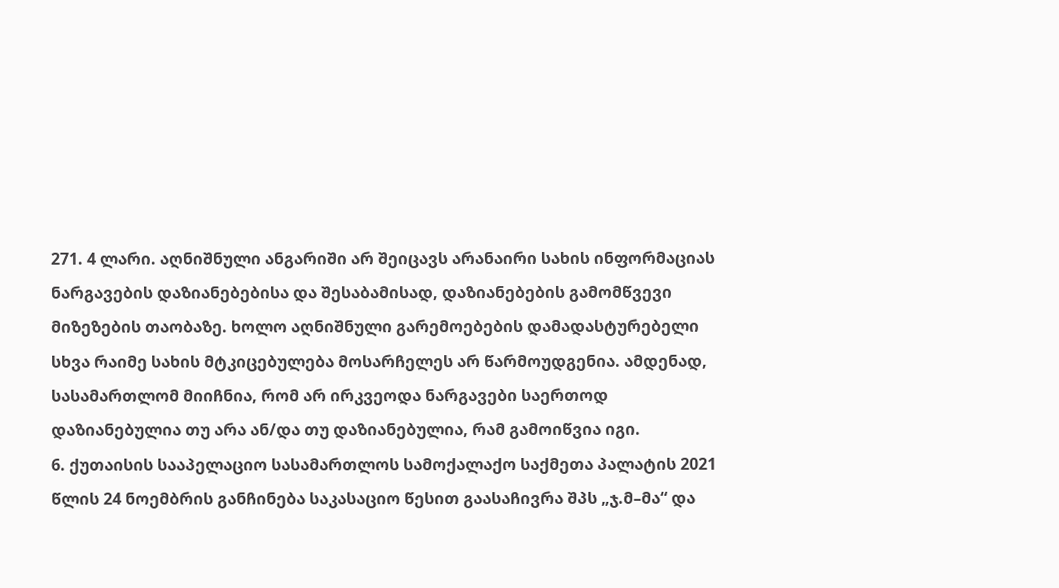271. 4 ლარი. აღნიშნული ანგარიში არ შეიცავს არანაირი სახის ინფორმაციას ნარგავების დაზიანებებისა და შესაბამისად, დაზიანებების გამომწვევი მიზეზების თაობაზე. ხოლო აღნიშნული გარემოებების დამადასტურებელი სხვა რაიმე სახის მტკიცებულება მოსარჩელეს არ წარმოუდგენია. ამდენად, სასამართლომ მიიჩნია, რომ არ ირკვეოდა ნარგავები საერთოდ დაზიანებულია თუ არა ან/და თუ დაზიანებულია, რამ გამოიწვია იგი.
6. ქუთაისის სააპელაციო სასამართლოს სამოქალაქო საქმეთა პალატის 2021 წლის 24 ნოემბრის განჩინება საკასაციო წესით გაასაჩივრა შპს „ჯ.მ–მა“ და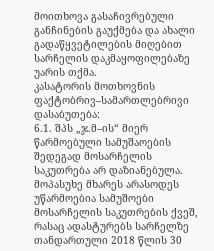მოითხოვა გასაჩივრებული განჩინების გაუქმება და ახალი გადაწყვეტილების მიღებით სარჩელის დაკმაყოფილებაზე უარის თქმა.
კასატორის მოთხოვნის ფაქტობრივ–სამართლებრივი დასაბუთება:
6.1. შპს „ჯ.მ–ის“ მიერ წარმოებული სამუშაოების შედეგად მოსარჩელის საკუთრება არ დაზიანებულა. მოპასუხე მხარეს არასოდეს უწარმოებია სამუშოები მოსარჩელის საკუთრების ქვეშ, რასაც ადასტურებს სარჩელზე თანდართული 2018 წლის 30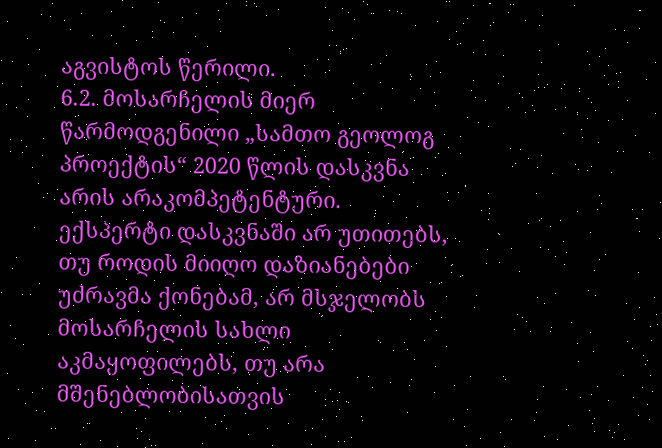აგვისტოს წერილი.
6.2. მოსარჩელის მიერ წარმოდგენილი „სამთო გეოლოგ პროექტის“ 2020 წლის დასკვნა არის არაკომპეტენტური. ექსპერტი დასკვნაში არ უთითებს, თუ როდის მიიღო დაზიანებები უძრავმა ქონებამ, არ მსჯელობს მოსარჩელის სახლი აკმაყოფილებს, თუ არა მშენებლობისათვის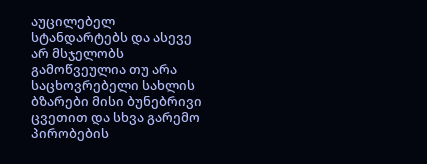აუცილებელ სტანდარტებს და ასევე არ მსჯელობს გამოწვეულია თუ არა საცხოვრებელი სახლის ბზარები მისი ბუნებრივი ცვეთით და სხვა გარემო პირობების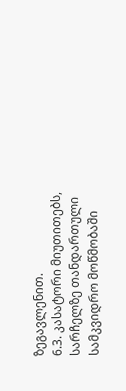ზეგავლენით.
6.3. კასატორი მიუთითებს, სარჩელზე თანდართული სამკვიდრო მოწმობაში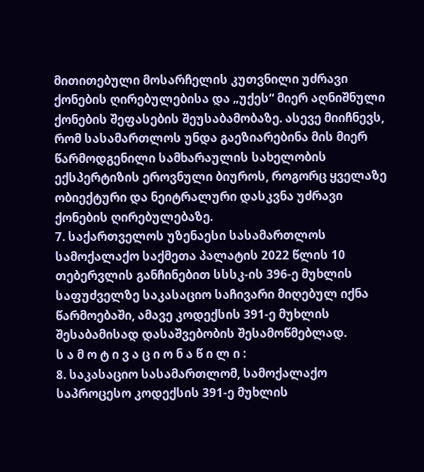მითითებული მოსარჩელის კუთვნილი უძრავი ქონების ღირებულებისა და „უქეს“ მიერ აღნიშნული ქონების შეფასების შეუსაბამობაზე. ასევე მიიჩნევს, რომ სასამართლოს უნდა გაეზიარებინა მის მიერ წარმოდგენილი სამხარაულის სახელობის ექსპერტიზის ეროვნული ბიუროს, როგორც ყველაზე ობიექტური და ნეიტრალური დასკვნა უძრავი ქონების ღირებულებაზე.
7. საქართველოს უზენაესი სასამართლოს სამოქალაქო საქმეთა პალატის 2022 წლის 10 თებერვლის განჩინებით სსსკ-ის 396-ე მუხლის საფუძველზე საკასაციო საჩივარი მიღებულ იქნა წარმოებაში, ამავე კოდექსის 391-ე მუხლის შესაბამისად დასაშვებობის შესამოწმებლად.
ს ა მ ო ტ ი ვ ა ც ი ო ნ ა წ ი ლ ი :
8. საკასაციო სასამართლომ, სამოქალაქო საპროცესო კოდექსის 391-ე მუხლის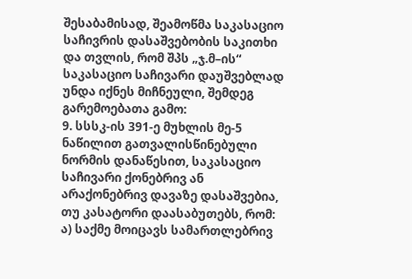შესაბამისად, შეამოწმა საკასაციო საჩივრის დასაშვებობის საკითხი და თვლის, რომ შპს „ჯ.მ–ის“ საკასაციო საჩივარი დაუშვებლად უნდა იქნეს მიჩნეული, შემდეგ გარემოებათა გამო:
9. სსსკ-ის 391-ე მუხლის მე-5 ნაწილით გათვალისწინებული ნორმის დანაწესით, საკასაციო საჩივარი ქონებრივ ან არაქონებრივ დავაზე დასაშვებია, თუ კასატორი დაასაბუთებს, რომ:
ა) საქმე მოიცავს სამართლებრივ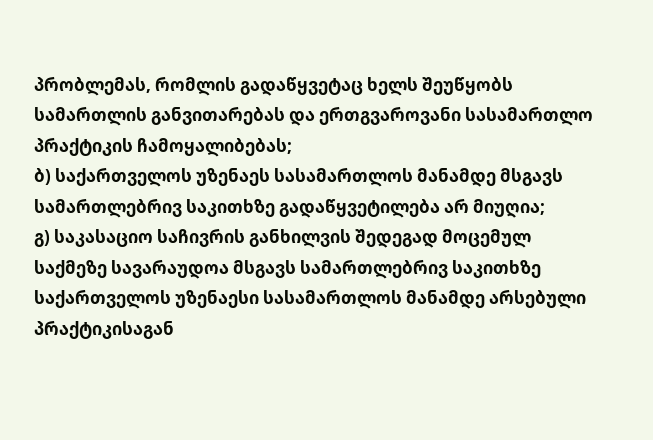პრობლემას, რომლის გადაწყვეტაც ხელს შეუწყობს სამართლის განვითარებას და ერთგვაროვანი სასამართლო პრაქტიკის ჩამოყალიბებას;
ბ) საქართველოს უზენაეს სასამართლოს მანამდე მსგავს სამართლებრივ საკითხზე გადაწყვეტილება არ მიუღია;
გ) საკასაციო საჩივრის განხილვის შედეგად მოცემულ საქმეზე სავარაუდოა მსგავს სამართლებრივ საკითხზე საქართველოს უზენაესი სასამართლოს მანამდე არსებული პრაქტიკისაგან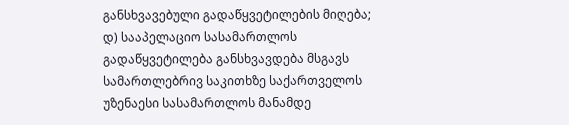განსხვავებული გადაწყვეტილების მიღება;
დ) სააპელაციო სასამართლოს გადაწყვეტილება განსხვავდება მსგავს სამართლებრივ საკითხზე საქართველოს უზენაესი სასამართლოს მანამდე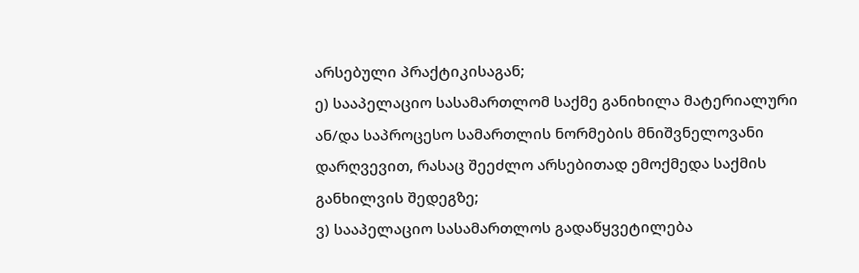არსებული პრაქტიკისაგან;
ე) სააპელაციო სასამართლომ საქმე განიხილა მატერიალური ან/და საპროცესო სამართლის ნორმების მნიშვნელოვანი დარღვევით, რასაც შეეძლო არსებითად ემოქმედა საქმის განხილვის შედეგზე;
ვ) სააპელაციო სასამართლოს გადაწყვეტილება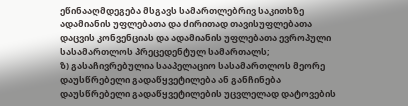ეწინააღმდეგება მსგავს სამართლებრივ საკითხზე ადამიანის უფლებათა და ძირითად თავისუფლებათა დაცვის კონვენციას და ადამიანის უფლებათა ევროპული სასამართლოს პრეცედენტულ სამართალს;
ზ) გასაჩივრებულია სააპელაციო სასამართლოს მეორე დაუსწრებელი გადაწყვეტილება ან განჩინება დაუსწრებელი გადაწყვეტილების უცვლელად დატოვების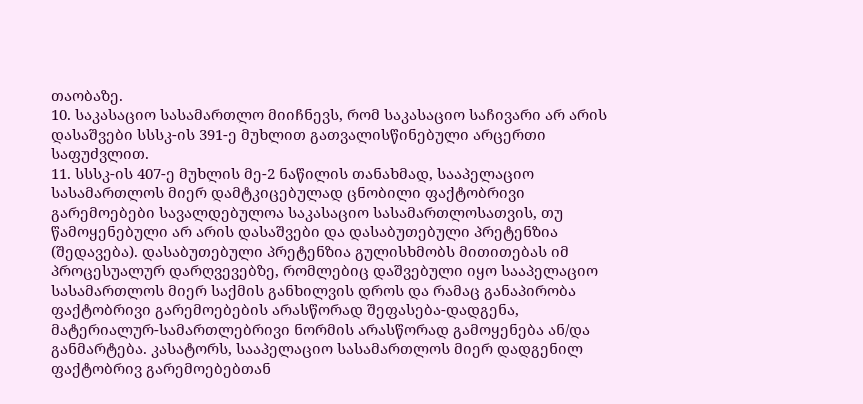თაობაზე.
10. საკასაციო სასამართლო მიიჩნევს, რომ საკასაციო საჩივარი არ არის დასაშვები სსსკ-ის 391-ე მუხლით გათვალისწინებული არცერთი საფუძვლით.
11. სსსკ-ის 407-ე მუხლის მე-2 ნაწილის თანახმად, სააპელაციო სასამართლოს მიერ დამტკიცებულად ცნობილი ფაქტობრივი გარემოებები სავალდებულოა საკასაციო სასამართლოსათვის, თუ წამოყენებული არ არის დასაშვები და დასაბუთებული პრეტენზია (შედავება). დასაბუთებული პრეტენზია გულისხმობს მითითებას იმ პროცესუალურ დარღვევებზე, რომლებიც დაშვებული იყო სააპელაციო სასამართლოს მიერ საქმის განხილვის დროს და რამაც განაპირობა ფაქტობრივი გარემოებების არასწორად შეფასება-დადგენა, მატერიალურ-სამართლებრივი ნორმის არასწორად გამოყენება ან/და განმარტება. კასატორს, სააპელაციო სასამართლოს მიერ დადგენილ ფაქტობრივ გარემოებებთან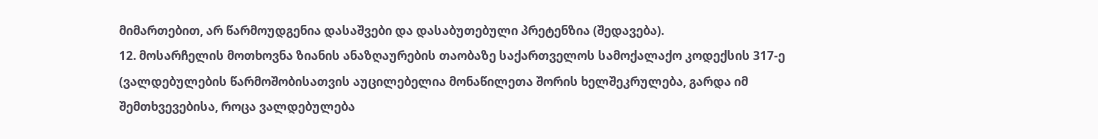მიმართებით, არ წარმოუდგენია დასაშვები და დასაბუთებული პრეტენზია (შედავება).
12. მოსარჩელის მოთხოვნა ზიანის ანაზღაურების თაობაზე საქართველოს სამოქალაქო კოდექსის 317-ე (ვალდებულების წარმოშობისათვის აუცილებელია მონაწილეთა შორის ხელშეკრულება, გარდა იმ შემთხვევებისა, როცა ვალდებულება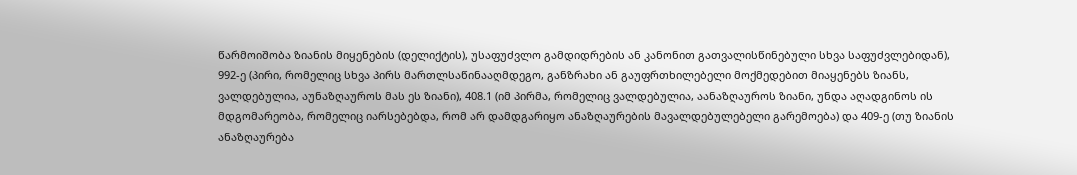წარმოიშობა ზიანის მიყენების (დელიქტის), უსაფუძვლო გამდიდრების ან კანონით გათვალისწინებული სხვა საფუძვლებიდან), 992-ე (პირი, რომელიც სხვა პირს მართლსაწინააღმდეგო, განზრახი ან გაუფრთხილებელი მოქმედებით მიაყენებს ზიანს, ვალდებულია, აუნაზღაუროს მას ეს ზიანი), 408.1 (იმ პირმა, რომელიც ვალდებულია, აანაზღაუროს ზიანი, უნდა აღადგინოს ის მდგომარეობა, რომელიც იარსებებდა, რომ არ დამდგარიყო ანაზღაურების მავალდებულებელი გარემოება) და 409-ე (თუ ზიანის ანაზღაურება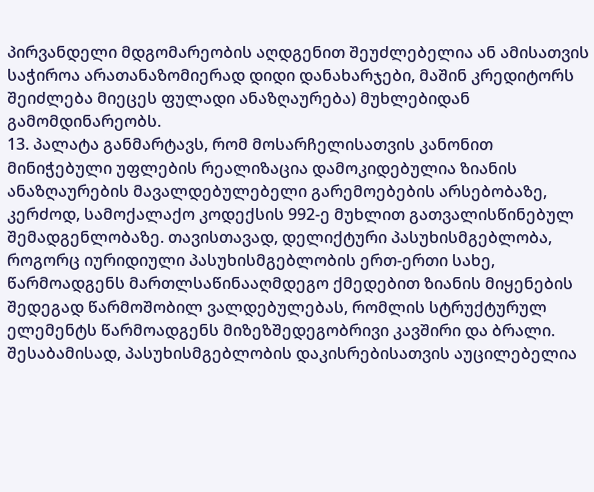პირვანდელი მდგომარეობის აღდგენით შეუძლებელია ან ამისათვის საჭიროა არათანაზომიერად დიდი დანახარჯები, მაშინ კრედიტორს შეიძლება მიეცეს ფულადი ანაზღაურება) მუხლებიდან გამომდინარეობს.
13. პალატა განმარტავს, რომ მოსარჩელისათვის კანონით მინიჭებული უფლების რეალიზაცია დამოკიდებულია ზიანის ანაზღაურების მავალდებულებელი გარემოებების არსებობაზე, კერძოდ, სამოქალაქო კოდექსის 992-ე მუხლით გათვალისწინებულ შემადგენლობაზე. თავისთავად, დელიქტური პასუხისმგებლობა, როგორც იურიდიული პასუხისმგებლობის ერთ-ერთი სახე, წარმოადგენს მართლსაწინააღმდეგო ქმედებით ზიანის მიყენების შედეგად წარმოშობილ ვალდებულებას, რომლის სტრუქტურულ ელემენტს წარმოადგენს მიზეზშედეგობრივი კავშირი და ბრალი. შესაბამისად, პასუხისმგებლობის დაკისრებისათვის აუცილებელია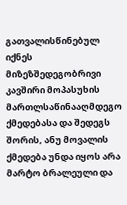გათვალისწინებულ იქნეს მიზეზშედეგობრივი კავშირი მოპასუხის მართლსაწინააღმდეგო ქმედებასა და შედეგს შორის, ანუ მოვალის ქმედება უნდა იყოს არა მარტო ბრალეული და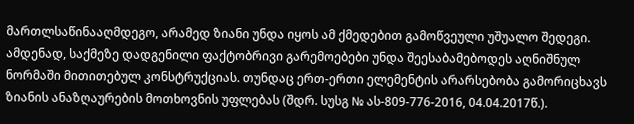მართლსაწინააღმდეგო, არამედ ზიანი უნდა იყოს ამ ქმედებით გამოწვეული უშუალო შედეგი. ამდენად, საქმეზე დადგენილი ფაქტობრივი გარემოებები უნდა შეესაბამებოდეს აღნიშნულ ნორმაში მითითებულ კონსტრუქციას. თუნდაც ერთ-ერთი ელემენტის არარსებობა გამორიცხავს ზიანის ანაზღაურების მოთხოვნის უფლებას (შდრ. სუსგ № ას-809-776-2016, 04.04.2017წ.).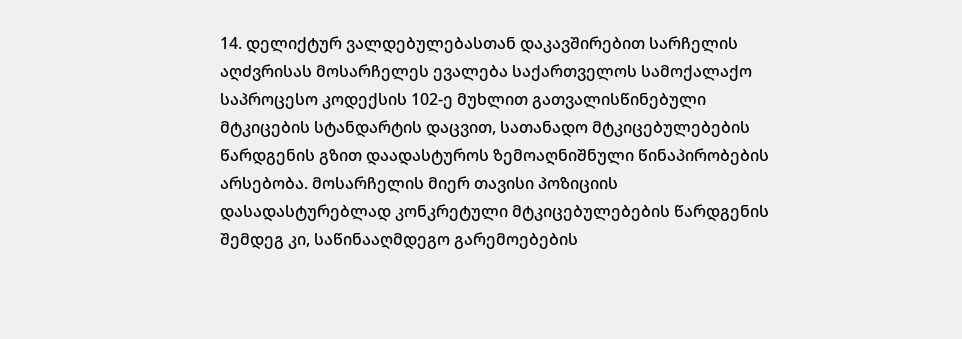14. დელიქტურ ვალდებულებასთან დაკავშირებით სარჩელის აღძვრისას მოსარჩელეს ევალება საქართველოს სამოქალაქო საპროცესო კოდექსის 102-ე მუხლით გათვალისწინებული მტკიცების სტანდარტის დაცვით, სათანადო მტკიცებულებების წარდგენის გზით დაადასტუროს ზემოაღნიშნული წინაპირობების არსებობა. მოსარჩელის მიერ თავისი პოზიციის დასადასტურებლად კონკრეტული მტკიცებულებების წარდგენის შემდეგ კი, საწინააღმდეგო გარემოებების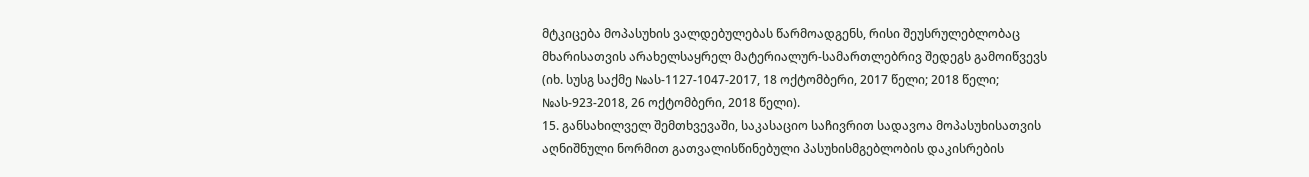მტკიცება მოპასუხის ვალდებულებას წარმოადგენს, რისი შეუსრულებლობაც მხარისათვის არახელსაყრელ მატერიალურ-სამართლებრივ შედეგს გამოიწვევს (იხ. სუსგ საქმე №ას-1127-1047-2017, 18 ოქტომბერი, 2017 წელი; 2018 წელი; №ას-923-2018, 26 ოქტომბერი, 2018 წელი).
15. განსახილველ შემთხვევაში, საკასაციო საჩივრით სადავოა მოპასუხისათვის აღნიშნული ნორმით გათვალისწინებული პასუხისმგებლობის დაკისრების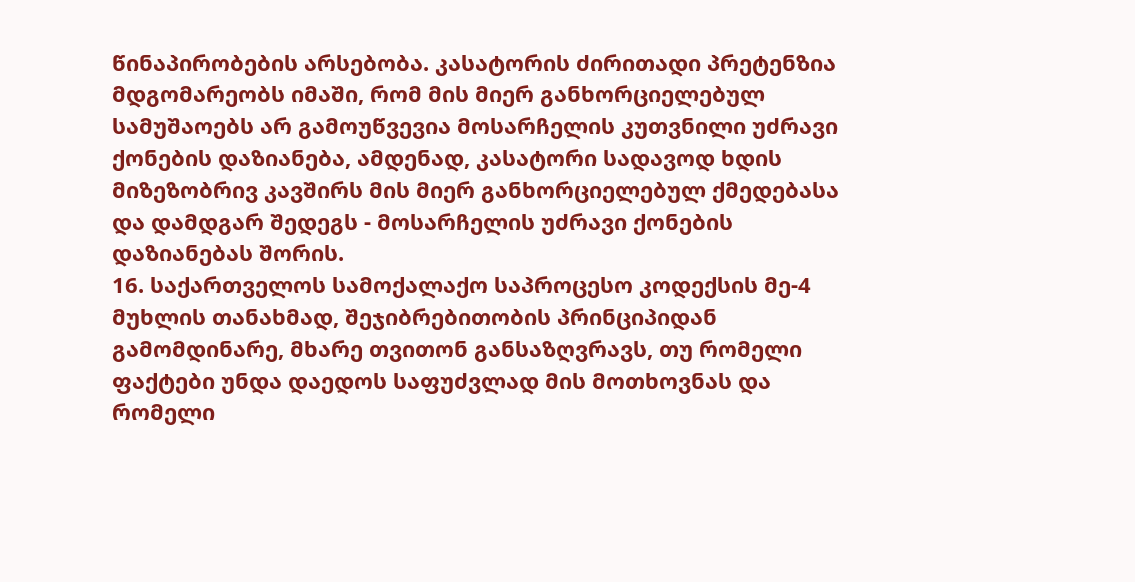წინაპირობების არსებობა. კასატორის ძირითადი პრეტენზია მდგომარეობს იმაში, რომ მის მიერ განხორციელებულ სამუშაოებს არ გამოუწვევია მოსარჩელის კუთვნილი უძრავი ქონების დაზიანება, ამდენად, კასატორი სადავოდ ხდის მიზეზობრივ კავშირს მის მიერ განხორციელებულ ქმედებასა და დამდგარ შედეგს - მოსარჩელის უძრავი ქონების დაზიანებას შორის.
16. საქართველოს სამოქალაქო საპროცესო კოდექსის მე-4 მუხლის თანახმად, შეჯიბრებითობის პრინციპიდან გამომდინარე, მხარე თვითონ განსაზღვრავს, თუ რომელი ფაქტები უნდა დაედოს საფუძვლად მის მოთხოვნას და რომელი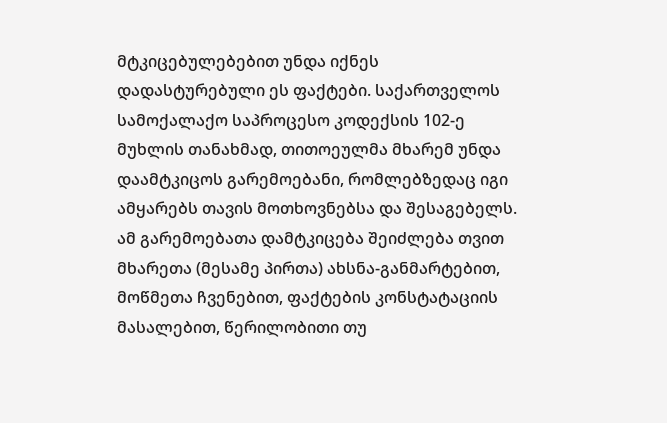მტკიცებულებებით უნდა იქნეს დადასტურებული ეს ფაქტები. საქართველოს სამოქალაქო საპროცესო კოდექსის 102-ე მუხლის თანახმად, თითოეულმა მხარემ უნდა დაამტკიცოს გარემოებანი, რომლებზედაც იგი ამყარებს თავის მოთხოვნებსა და შესაგებელს. ამ გარემოებათა დამტკიცება შეიძლება თვით მხარეთა (მესამე პირთა) ახსნა-განმარტებით, მოწმეთა ჩვენებით, ფაქტების კონსტატაციის მასალებით, წერილობითი თუ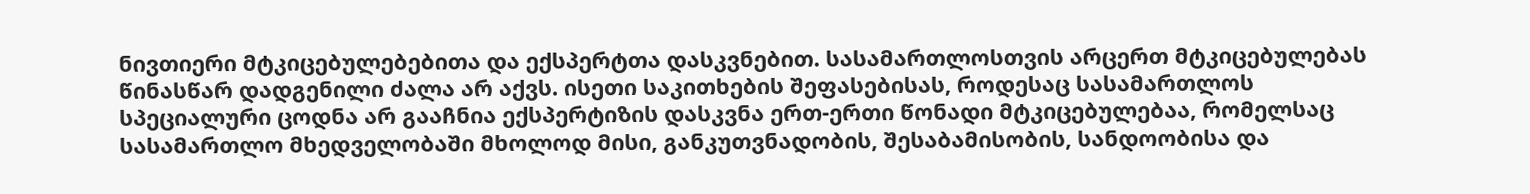ნივთიერი მტკიცებულებებითა და ექსპერტთა დასკვნებით. სასამართლოსთვის არცერთ მტკიცებულებას წინასწარ დადგენილი ძალა არ აქვს. ისეთი საკითხების შეფასებისას, როდესაც სასამართლოს სპეციალური ცოდნა არ გააჩნია ექსპერტიზის დასკვნა ერთ-ერთი წონადი მტკიცებულებაა, რომელსაც სასამართლო მხედველობაში მხოლოდ მისი, განკუთვნადობის, შესაბამისობის, სანდოობისა და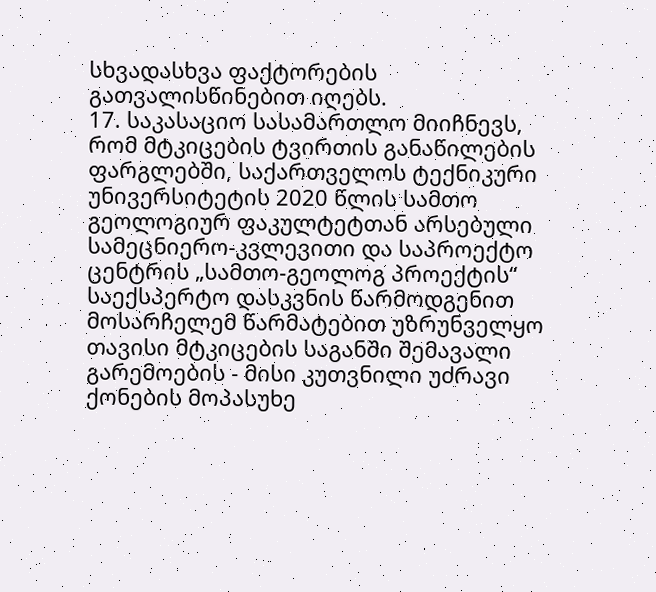სხვადასხვა ფაქტორების გათვალისწინებით იღებს.
17. საკასაციო სასამართლო მიიჩნევს, რომ მტკიცების ტვირთის განაწილების ფარგლებში, საქართველოს ტექნიკური უნივერსიტეტის 2020 წლის სამთო გეოლოგიურ ფაკულტეტთან არსებული სამეცნიერო-კვლევითი და საპროექტო ცენტრის „სამთო-გეოლოგ პროექტის“ საექსპერტო დასკვნის წარმოდგენით მოსარჩელემ წარმატებით უზრუნველყო თავისი მტკიცების საგანში შემავალი გარემოების - მისი კუთვნილი უძრავი ქონების მოპასუხე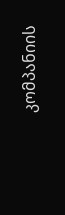კომპანიის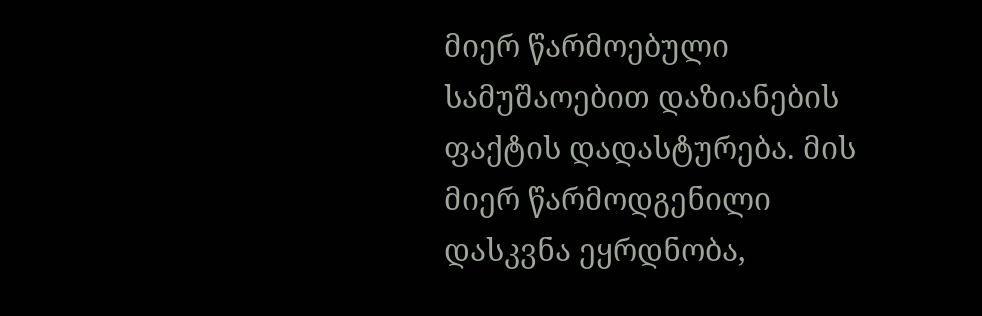მიერ წარმოებული სამუშაოებით დაზიანების ფაქტის დადასტურება. მის მიერ წარმოდგენილი დასკვნა ეყრდნობა,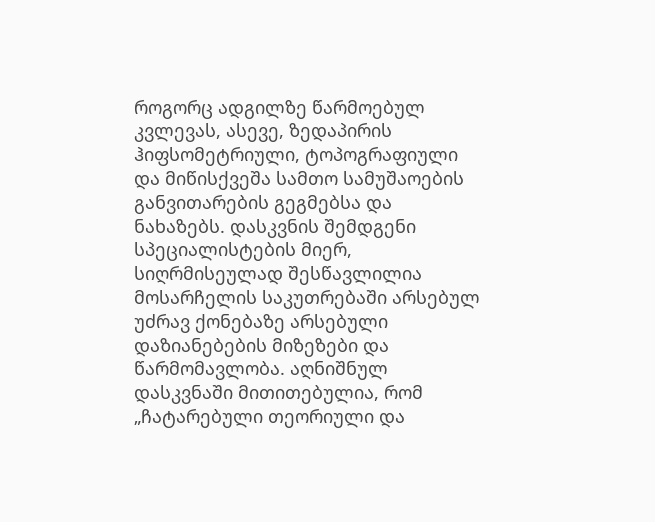როგორც ადგილზე წარმოებულ კვლევას, ასევე, ზედაპირის ჰიფსომეტრიული, ტოპოგრაფიული და მიწისქვეშა სამთო სამუშაოების განვითარების გეგმებსა და ნახაზებს. დასკვნის შემდგენი სპეციალისტების მიერ, სიღრმისეულად შესწავლილია მოსარჩელის საკუთრებაში არსებულ უძრავ ქონებაზე არსებული დაზიანებების მიზეზები და წარმომავლობა. აღნიშნულ დასკვნაში მითითებულია, რომ „ჩატარებული თეორიული და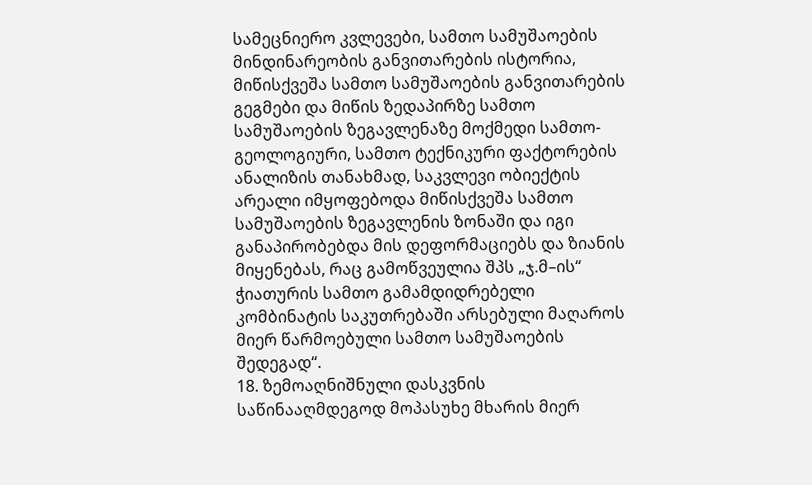სამეცნიერო კვლევები, სამთო სამუშაოების მინდინარეობის განვითარების ისტორია, მიწისქვეშა სამთო სამუშაოების განვითარების გეგმები და მიწის ზედაპირზე სამთო სამუშაოების ზეგავლენაზე მოქმედი სამთო-გეოლოგიური, სამთო ტექნიკური ფაქტორების ანალიზის თანახმად, საკვლევი ობიექტის არეალი იმყოფებოდა მიწისქვეშა სამთო სამუშაოების ზეგავლენის ზონაში და იგი განაპირობებდა მის დეფორმაციებს და ზიანის მიყენებას, რაც გამოწვეულია შპს „ჯ.მ–ის“ ჭიათურის სამთო გამამდიდრებელი კომბინატის საკუთრებაში არსებული მაღაროს მიერ წარმოებული სამთო სამუშაოების შედეგად“.
18. ზემოაღნიშნული დასკვნის საწინააღმდეგოდ მოპასუხე მხარის მიერ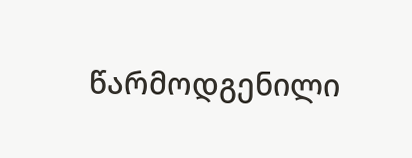წარმოდგენილი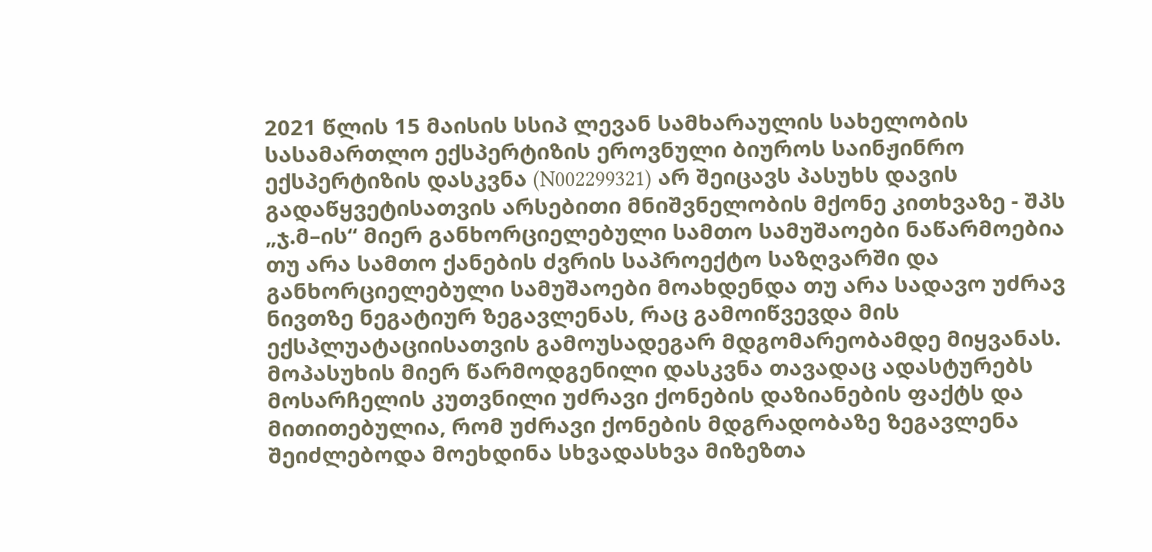2021 წლის 15 მაისის სსიპ ლევან სამხარაულის სახელობის სასამართლო ექსპერტიზის ეროვნული ბიუროს საინჟინრო ექსპერტიზის დასკვნა (N002299321) არ შეიცავს პასუხს დავის გადაწყვეტისათვის არსებითი მნიშვნელობის მქონე კითხვაზე - შპს „ჯ.მ–ის“ მიერ განხორციელებული სამთო სამუშაოები ნაწარმოებია თუ არა სამთო ქანების ძვრის საპროექტო საზღვარში და განხორციელებული სამუშაოები მოახდენდა თუ არა სადავო უძრავ ნივთზე ნეგატიურ ზეგავლენას, რაც გამოიწვევდა მის ექსპლუატაციისათვის გამოუსადეგარ მდგომარეობამდე მიყვანას. მოპასუხის მიერ წარმოდგენილი დასკვნა თავადაც ადასტურებს მოსარჩელის კუთვნილი უძრავი ქონების დაზიანების ფაქტს და მითითებულია, რომ უძრავი ქონების მდგრადობაზე ზეგავლენა შეიძლებოდა მოეხდინა სხვადასხვა მიზეზთა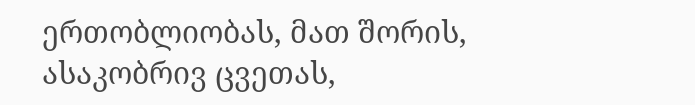ერთობლიობას, მათ შორის, ასაკობრივ ცვეთას,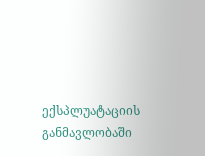ექსპლუატაციის განმავლობაში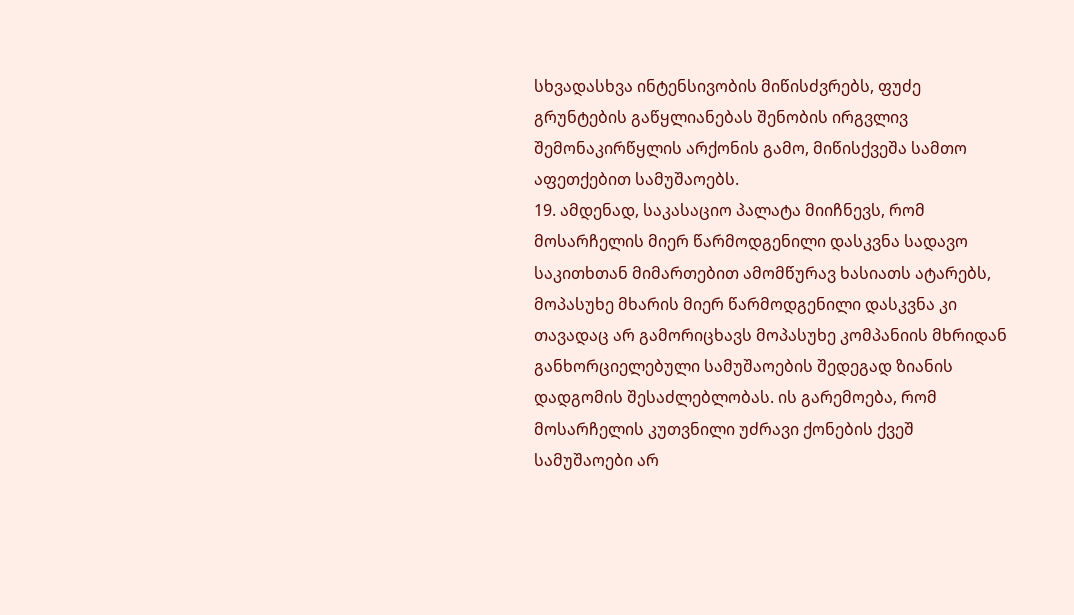სხვადასხვა ინტენსივობის მიწისძვრებს, ფუძე გრუნტების გაწყლიანებას შენობის ირგვლივ შემონაკირწყლის არქონის გამო, მიწისქვეშა სამთო აფეთქებით სამუშაოებს.
19. ამდენად, საკასაციო პალატა მიიჩნევს, რომ მოსარჩელის მიერ წარმოდგენილი დასკვნა სადავო საკითხთან მიმართებით ამომწურავ ხასიათს ატარებს, მოპასუხე მხარის მიერ წარმოდგენილი დასკვნა კი თავადაც არ გამორიცხავს მოპასუხე კომპანიის მხრიდან განხორციელებული სამუშაოების შედეგად ზიანის დადგომის შესაძლებლობას. ის გარემოება, რომ მოსარჩელის კუთვნილი უძრავი ქონების ქვეშ სამუშაოები არ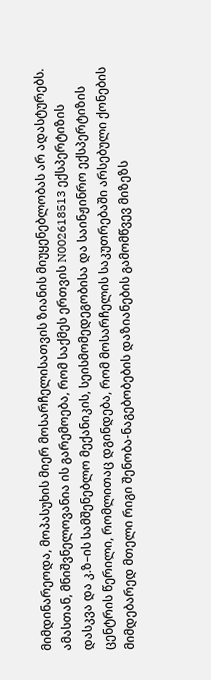მიმდინარეოდა, მოპასუხის მიერ მოსარჩელისათვის ზიანის მიუყენებლობას არ ადასტურებს. ამასთან, მნიშვნელოვანია ის გარემოება, რომ საქმეს ერთვის N002618513 ექსპერტიზის დასკვა და კ.ზ–ის სამშენებლო მექანიკის, სეისმომედეგობისა და საინჟინრო ექსპერტიზის ცენტრის წერილი, რომლითაც დგინდება, რომ მოსარჩელის საკუთრებაში არსებული ქონების მიმდებარედ მთელი რიგი შენობა-ნაგებობების დაზიანების გამომწვევ მიზეზს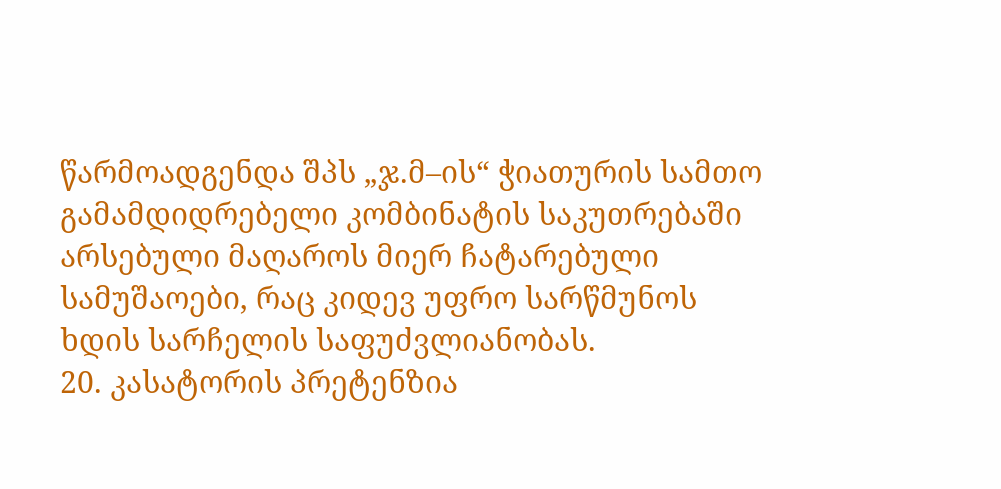წარმოადგენდა შპს „ჯ.მ–ის“ ჭიათურის სამთო გამამდიდრებელი კომბინატის საკუთრებაში არსებული მაღაროს მიერ ჩატარებული სამუშაოები, რაც კიდევ უფრო სარწმუნოს ხდის სარჩელის საფუძვლიანობას.
20. კასატორის პრეტენზია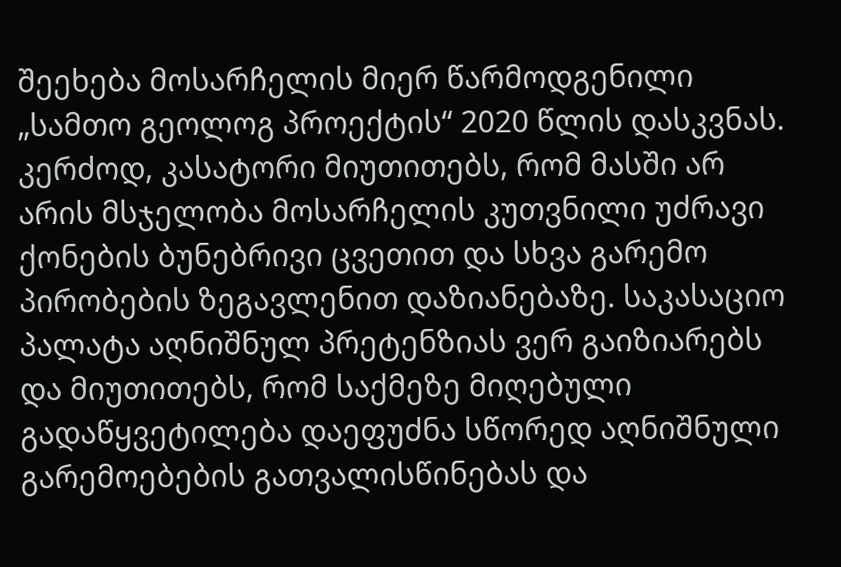შეეხება მოსარჩელის მიერ წარმოდგენილი „სამთო გეოლოგ პროექტის“ 2020 წლის დასკვნას. კერძოდ, კასატორი მიუთითებს, რომ მასში არ არის მსჯელობა მოსარჩელის კუთვნილი უძრავი ქონების ბუნებრივი ცვეთით და სხვა გარემო პირობების ზეგავლენით დაზიანებაზე. საკასაციო პალატა აღნიშნულ პრეტენზიას ვერ გაიზიარებს და მიუთითებს, რომ საქმეზე მიღებული გადაწყვეტილება დაეფუძნა სწორედ აღნიშნული გარემოებების გათვალისწინებას და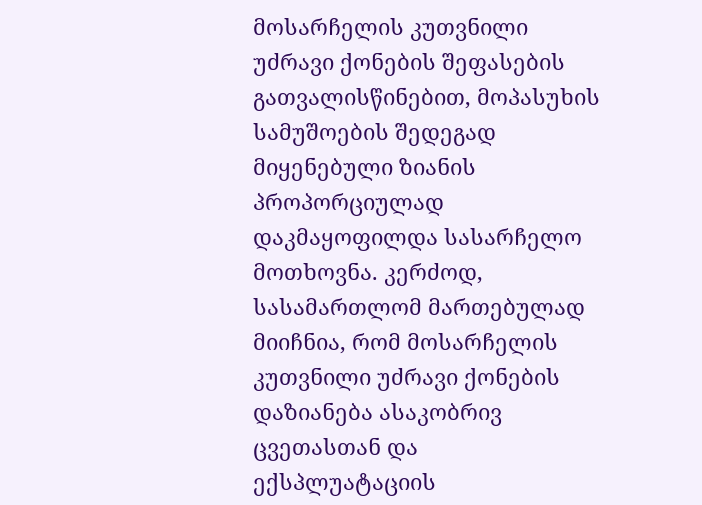მოსარჩელის კუთვნილი უძრავი ქონების შეფასების გათვალისწინებით, მოპასუხის სამუშოების შედეგად მიყენებული ზიანის პროპორციულად დაკმაყოფილდა სასარჩელო მოთხოვნა. კერძოდ, სასამართლომ მართებულად მიიჩნია, რომ მოსარჩელის კუთვნილი უძრავი ქონების დაზიანება ასაკობრივ ცვეთასთან და ექსპლუატაციის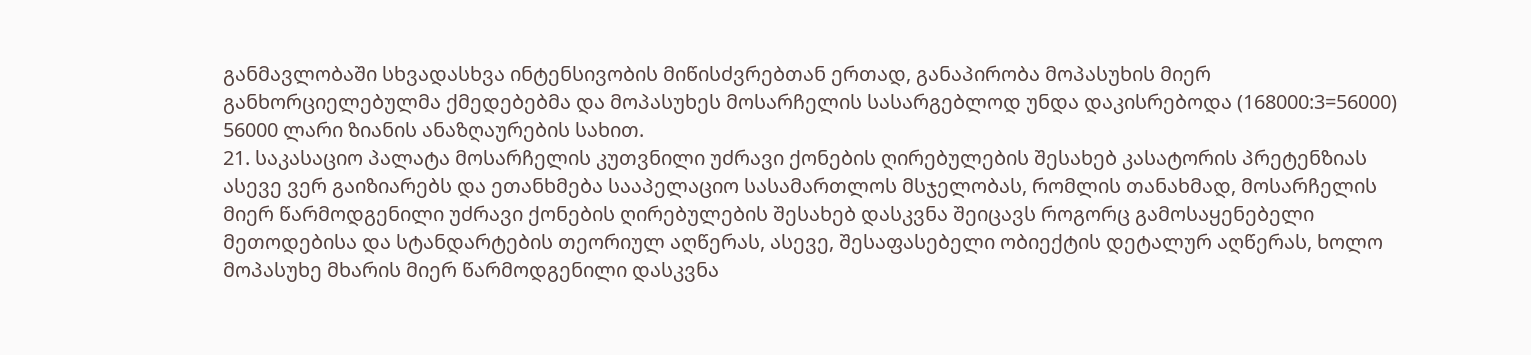განმავლობაში სხვადასხვა ინტენსივობის მიწისძვრებთან ერთად, განაპირობა მოპასუხის მიერ განხორციელებულმა ქმედებებმა და მოპასუხეს მოსარჩელის სასარგებლოდ უნდა დაკისრებოდა (168000:3=56000) 56000 ლარი ზიანის ანაზღაურების სახით.
21. საკასაციო პალატა მოსარჩელის კუთვნილი უძრავი ქონების ღირებულების შესახებ კასატორის პრეტენზიას ასევე ვერ გაიზიარებს და ეთანხმება სააპელაციო სასამართლოს მსჯელობას, რომლის თანახმად, მოსარჩელის მიერ წარმოდგენილი უძრავი ქონების ღირებულების შესახებ დასკვნა შეიცავს როგორც გამოსაყენებელი მეთოდებისა და სტანდარტების თეორიულ აღწერას, ასევე, შესაფასებელი ობიექტის დეტალურ აღწერას, ხოლო მოპასუხე მხარის მიერ წარმოდგენილი დასკვნა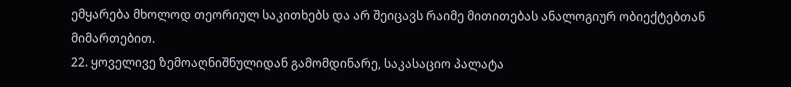ემყარება მხოლოდ თეორიულ საკითხებს და არ შეიცავს რაიმე მითითებას ანალოგიურ ობიექტებთან მიმართებით.
22. ყოველივე ზემოაღნიშნულიდან გამომდინარე, საკასაციო პალატა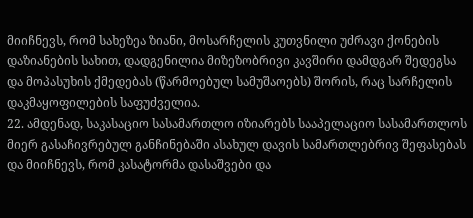მიიჩნევს, რომ სახეზეა ზიანი, მოსარჩელის კუთვნილი უძრავი ქონების დაზიანების სახით, დადგენილია მიზეზობრივი კავშირი დამდგარ შედეგსა და მოპასუხის ქმედებას (წარმოებულ სამუშაოებს) შორის, რაც სარჩელის დაკმაყოფილების საფუძველია.
22. ამდენად, საკასაციო სასამართლო იზიარებს სააპელაციო სასამართლოს მიერ გასაჩივრებულ განჩინებაში ასახულ დავის სამართლებრივ შეფასებას და მიიჩნევს, რომ კასატორმა დასაშვები და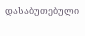დასაბუთებული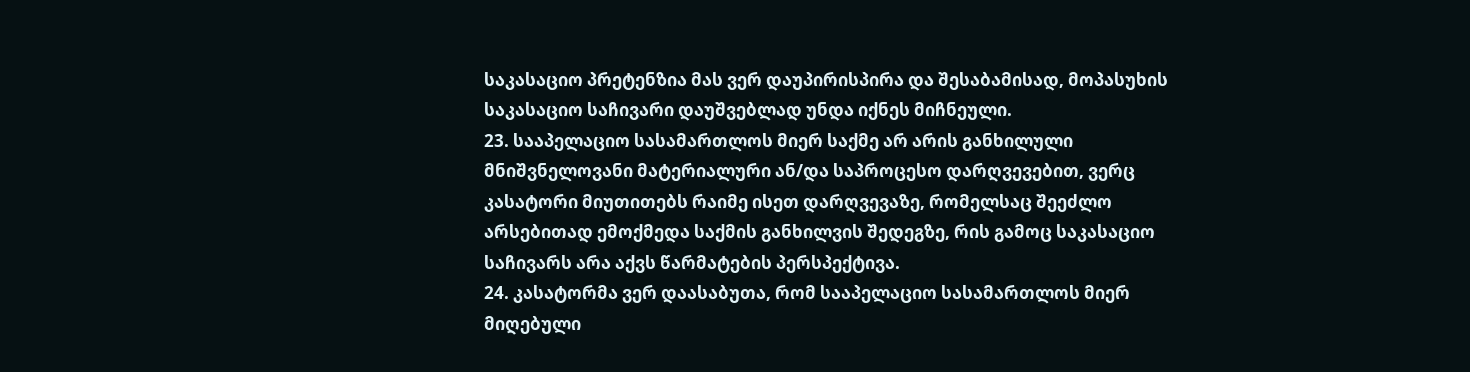საკასაციო პრეტენზია მას ვერ დაუპირისპირა და შესაბამისად, მოპასუხის საკასაციო საჩივარი დაუშვებლად უნდა იქნეს მიჩნეული.
23. სააპელაციო სასამართლოს მიერ საქმე არ არის განხილული მნიშვნელოვანი მატერიალური ან/და საპროცესო დარღვევებით, ვერც კასატორი მიუთითებს რაიმე ისეთ დარღვევაზე, რომელსაც შეეძლო არსებითად ემოქმედა საქმის განხილვის შედეგზე, რის გამოც საკასაციო საჩივარს არა აქვს წარმატების პერსპექტივა.
24. კასატორმა ვერ დაასაბუთა, რომ სააპელაციო სასამართლოს მიერ მიღებული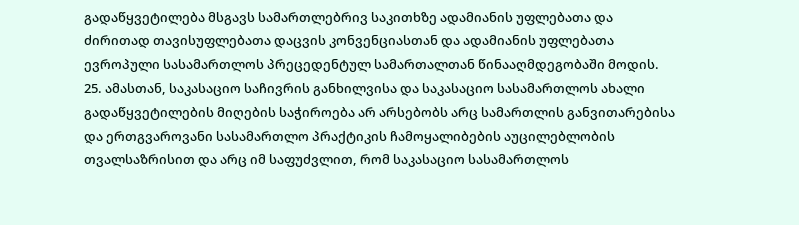გადაწყვეტილება მსგავს სამართლებრივ საკითხზე ადამიანის უფლებათა და ძირითად თავისუფლებათა დაცვის კონვენციასთან და ადამიანის უფლებათა ევროპული სასამართლოს პრეცედენტულ სამართალთან წინააღმდეგობაში მოდის.
25. ამასთან, საკასაციო საჩივრის განხილვისა და საკასაციო სასამართლოს ახალი გადაწყვეტილების მიღების საჭიროება არ არსებობს არც სამართლის განვითარებისა და ერთგვაროვანი სასამართლო პრაქტიკის ჩამოყალიბების აუცილებლობის თვალსაზრისით და არც იმ საფუძვლით, რომ საკასაციო სასამართლოს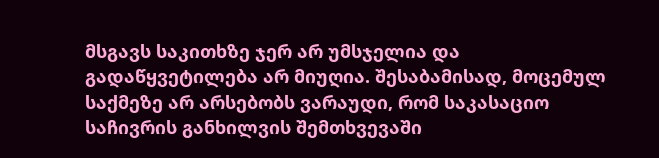მსგავს საკითხზე ჯერ არ უმსჯელია და გადაწყვეტილება არ მიუღია. შესაბამისად, მოცემულ საქმეზე არ არსებობს ვარაუდი, რომ საკასაციო საჩივრის განხილვის შემთხვევაში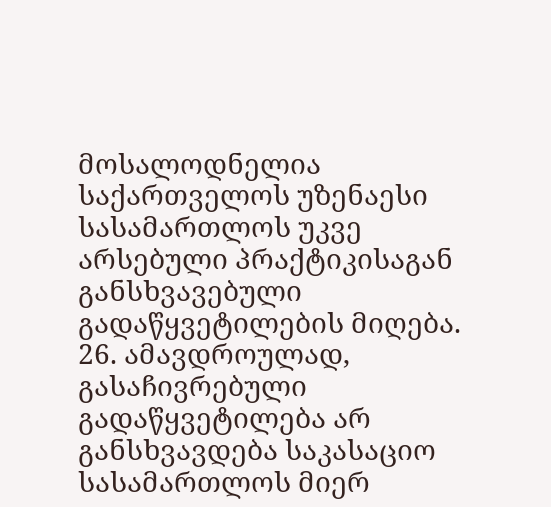მოსალოდნელია საქართველოს უზენაესი სასამართლოს უკვე არსებული პრაქტიკისაგან განსხვავებული გადაწყვეტილების მიღება.
26. ამავდროულად, გასაჩივრებული გადაწყვეტილება არ განსხვავდება საკასაციო სასამართლოს მიერ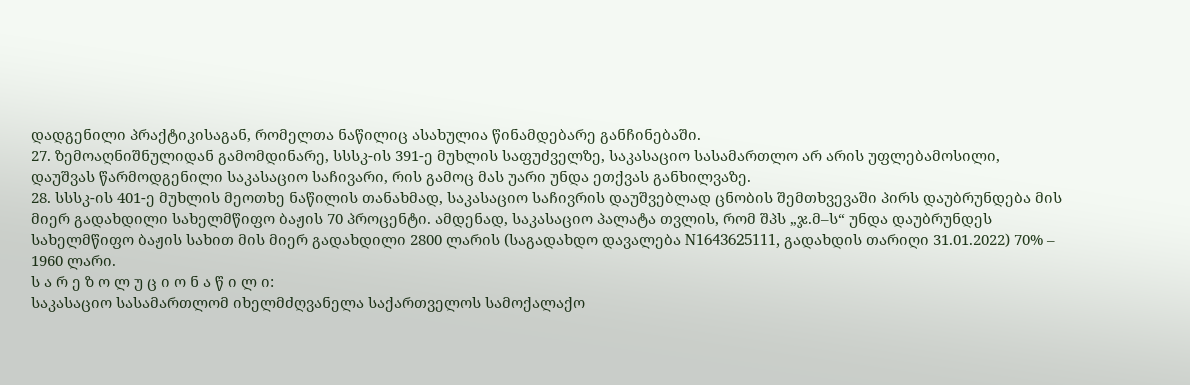დადგენილი პრაქტიკისაგან, რომელთა ნაწილიც ასახულია წინამდებარე განჩინებაში.
27. ზემოაღნიშნულიდან გამომდინარე, სსსკ-ის 391-ე მუხლის საფუძველზე, საკასაციო სასამართლო არ არის უფლებამოსილი, დაუშვას წარმოდგენილი საკასაციო საჩივარი, რის გამოც მას უარი უნდა ეთქვას განხილვაზე.
28. სსსკ-ის 401-ე მუხლის მეოთხე ნაწილის თანახმად, საკასაციო საჩივრის დაუშვებლად ცნობის შემთხვევაში პირს დაუბრუნდება მის მიერ გადახდილი სახელმწიფო ბაჟის 70 პროცენტი. ამდენად, საკასაციო პალატა თვლის, რომ შპს „ჯ.მ–ს“ უნდა დაუბრუნდეს სახელმწიფო ბაჟის სახით მის მიერ გადახდილი 2800 ლარის (საგადახდო დავალება N1643625111, გადახდის თარიღი 31.01.2022) 70% – 1960 ლარი.
ს ა რ ე ზ ო ლ უ ც ი ო ნ ა წ ი ლ ი:
საკასაციო სასამართლომ იხელმძღვანელა საქართველოს სამოქალაქო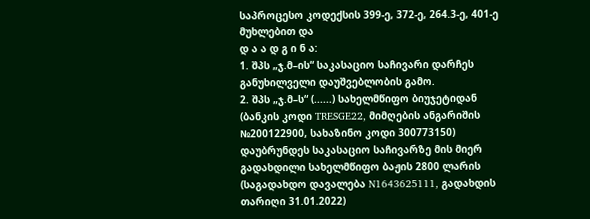საპროცესო კოდექსის 399-ე, 372-ე, 264.3-ე, 401-ე მუხლებით და
დ ა ა დ გ ი ნ ა:
1. შპს „ჯ.მ–ის“ საკასაციო საჩივარი დარჩეს განუხილველი დაუშვებლობის გამო.
2. შპს „ჯ.მ–ს“ (......) სახელმწიფო ბიუჯეტიდან (ბანკის კოდი TRESGE22, მიმღების ანგარიშის №200122900, სახაზინო კოდი 300773150) დაუბრუნდეს საკასაციო საჩივარზე მის მიერ გადახდილი სახელმწიფო ბაჟის 2800 ლარის (საგადახდო დავალება N1643625111, გადახდის თარიღი 31.01.2022)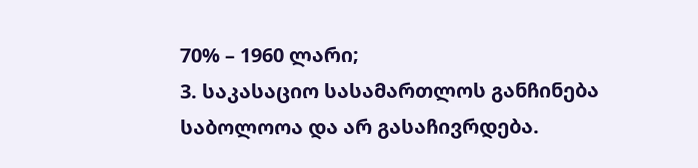70% – 1960 ლარი;
3. საკასაციო სასამართლოს განჩინება საბოლოოა და არ გასაჩივრდება.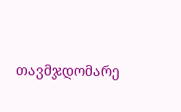თავმჯდომარე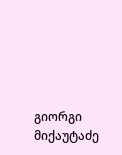გიორგი მიქაუტაძე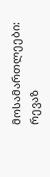მოსამართლეები: რევაზ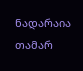ნადარაია
თამარ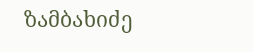ზამბახიძე